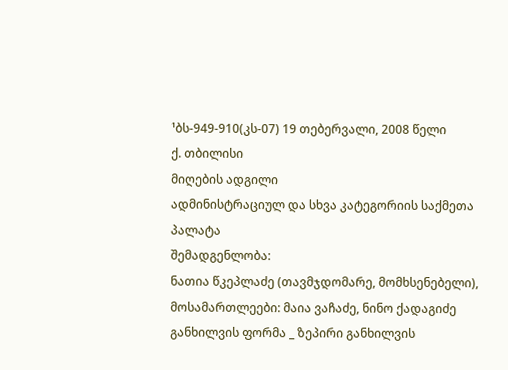¹ბს-949-910(კს-07) 19 თებერვალი, 2008 წელი
ქ. თბილისი
მიღების ადგილი
ადმინისტრაციულ და სხვა კატეგორიის საქმეთა პალატა
შემადგენლობა:
ნათია წკეპლაძე (თავმჯდომარე, მომხსენებელი),
მოსამართლეები: მაია ვაჩაძე, ნინო ქადაგიძე
განხილვის ფორმა _ ზეპირი განხილვის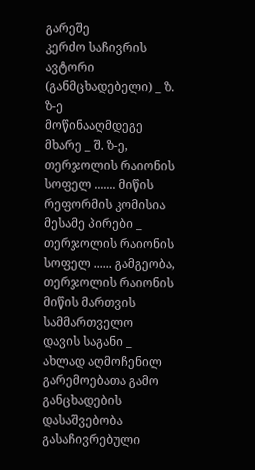გარეშე
კერძო საჩივრის ავტორი (განმცხადებელი) _ ზ. ზ-ე
მოწინააღმდეგე მხარე _ შ. ზ-ე, თერჯოლის რაიონის სოფელ ....... მიწის რეფორმის კომისია
მესამე პირები _ თერჯოლის რაიონის სოფელ ...... გამგეობა, თერჯოლის რაიონის მიწის მართვის სამმართველო
დავის საგანი _ ახლად აღმოჩენილ გარემოებათა გამო განცხადების დასაშვებობა
გასაჩივრებული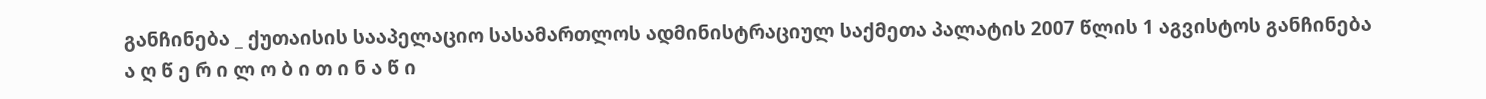განჩინება _ ქუთაისის სააპელაციო სასამართლოს ადმინისტრაციულ საქმეთა პალატის 2007 წლის 1 აგვისტოს განჩინება
ა ღ წ ე რ ი ლ ო ბ ი თ ი ნ ა წ ი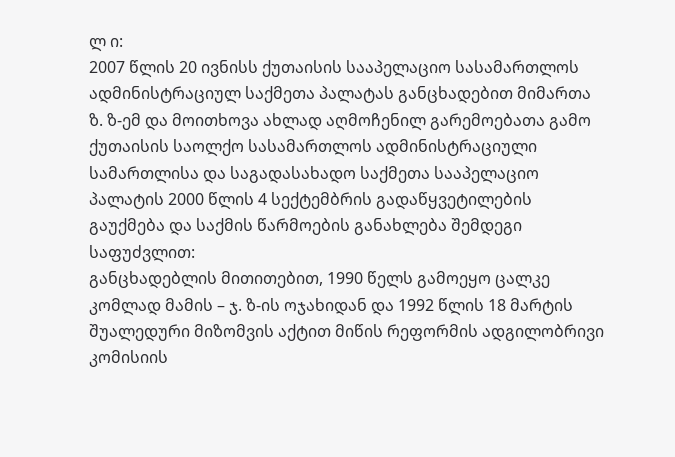ლ ი:
2007 წლის 20 ივნისს ქუთაისის სააპელაციო სასამართლოს ადმინისტრაციულ საქმეთა პალატას განცხადებით მიმართა ზ. ზ-ემ და მოითხოვა ახლად აღმოჩენილ გარემოებათა გამო ქუთაისის საოლქო სასამართლოს ადმინისტრაციული სამართლისა და საგადასახადო საქმეთა სააპელაციო პალატის 2000 წლის 4 სექტემბრის გადაწყვეტილების გაუქმება და საქმის წარმოების განახლება შემდეგი საფუძვლით:
განცხადებლის მითითებით, 1990 წელს გამოეყო ცალკე კომლად მამის – ჯ. ზ-ის ოჯახიდან და 1992 წლის 18 მარტის შუალედური მიზომვის აქტით მიწის რეფორმის ადგილობრივი კომისიის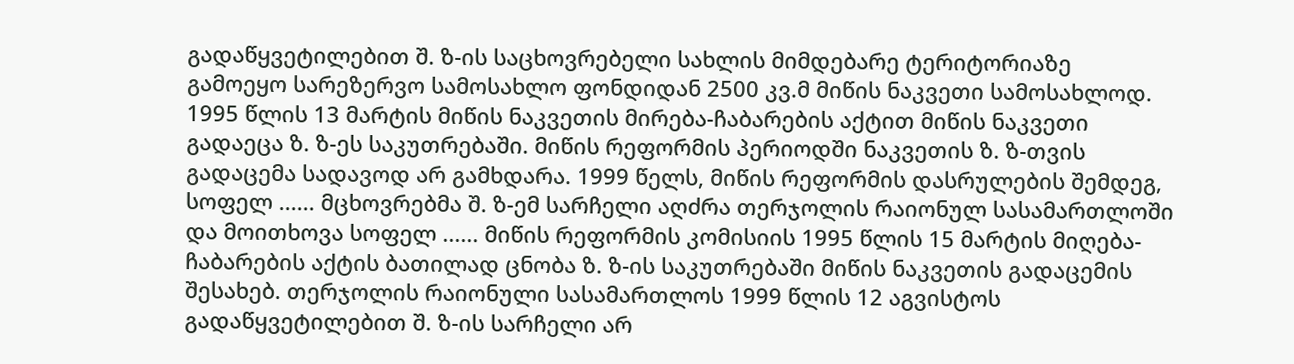გადაწყვეტილებით შ. ზ-ის საცხოვრებელი სახლის მიმდებარე ტერიტორიაზე გამოეყო სარეზერვო სამოსახლო ფონდიდან 2500 კვ.მ მიწის ნაკვეთი სამოსახლოდ. 1995 წლის 13 მარტის მიწის ნაკვეთის მირება-ჩაბარების აქტით მიწის ნაკვეთი გადაეცა ზ. ზ-ეს საკუთრებაში. მიწის რეფორმის პერიოდში ნაკვეთის ზ. ზ-თვის გადაცემა სადავოდ არ გამხდარა. 1999 წელს, მიწის რეფორმის დასრულების შემდეგ, სოფელ ...... მცხოვრებმა შ. ზ-ემ სარჩელი აღძრა თერჯოლის რაიონულ სასამართლოში და მოითხოვა სოფელ ...... მიწის რეფორმის კომისიის 1995 წლის 15 მარტის მიღება-ჩაბარების აქტის ბათილად ცნობა ზ. ზ-ის საკუთრებაში მიწის ნაკვეთის გადაცემის შესახებ. თერჯოლის რაიონული სასამართლოს 1999 წლის 12 აგვისტოს გადაწყვეტილებით შ. ზ-ის სარჩელი არ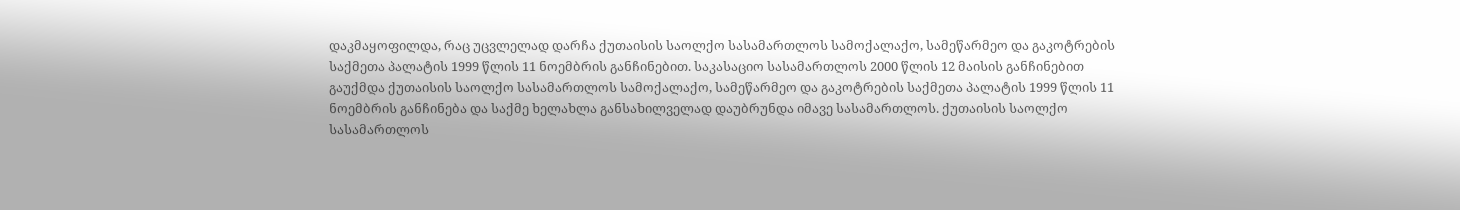დაკმაყოფილდა, რაც უცვლელად დარჩა ქუთაისის საოლქო სასამართლოს სამოქალაქო, სამეწარმეო და გაკოტრების საქმეთა პალატის 1999 წლის 11 ნოემბრის განჩინებით. საკასაციო სასამართლოს 2000 წლის 12 მაისის განჩინებით გაუქმდა ქუთაისის საოლქო სასამართლოს სამოქალაქო, სამეწარმეო და გაკოტრების საქმეთა პალატის 1999 წლის 11 ნოემბრის განჩინება და საქმე ხელახლა განსახილველად დაუბრუნდა იმავე სასამართლოს. ქუთაისის საოლქო სასამართლოს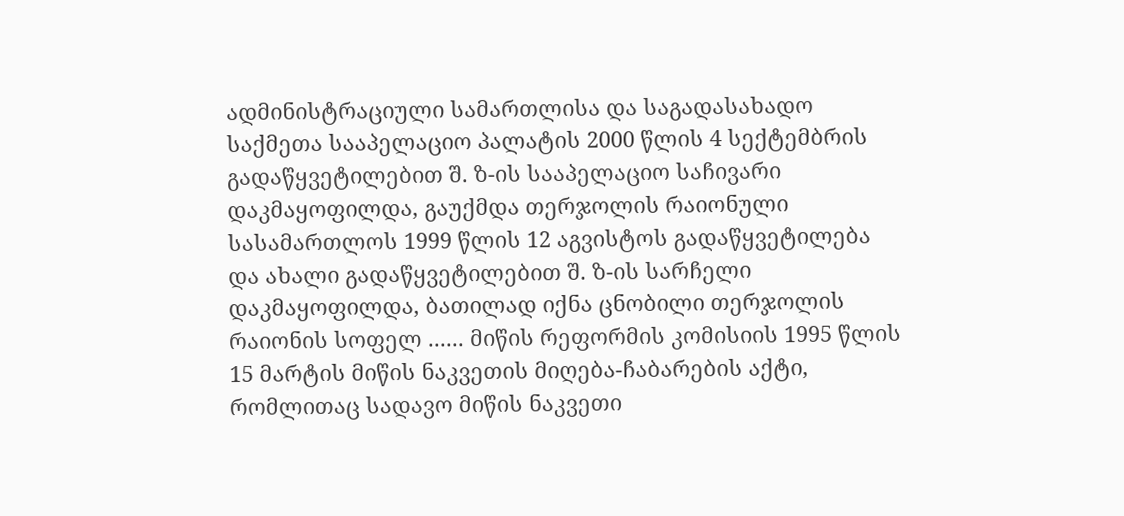ადმინისტრაციული სამართლისა და საგადასახადო საქმეთა სააპელაციო პალატის 2000 წლის 4 სექტემბრის გადაწყვეტილებით შ. ზ-ის სააპელაციო საჩივარი დაკმაყოფილდა, გაუქმდა თერჯოლის რაიონული სასამართლოს 1999 წლის 12 აგვისტოს გადაწყვეტილება და ახალი გადაწყვეტილებით შ. ზ-ის სარჩელი დაკმაყოფილდა, ბათილად იქნა ცნობილი თერჯოლის რაიონის სოფელ ...... მიწის რეფორმის კომისიის 1995 წლის 15 მარტის მიწის ნაკვეთის მიღება-ჩაბარების აქტი, რომლითაც სადავო მიწის ნაკვეთი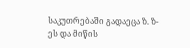საკუთრებაში გადაეცა ზ. ზ-ეს და მიწის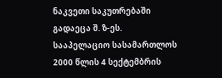ნაკვეთი საკუთრებაში გადაეცა შ. ზ-ეს. სააპელაციო სასამართლოს 2000 წლის 4 სექტემბრის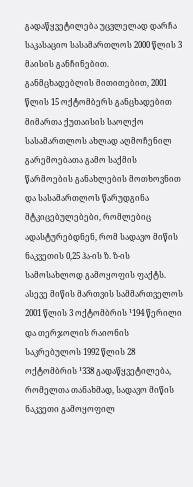გადაწყვეტილება უცვლელად დარჩა საკასაციო სასამართლოს 2000 წლის 3 მაისის განჩინებით.
განმცხადებლის მითითებით, 2001 წლის 15 ოქტომბერს განცხადებით მიმართა ქუთაისის საოლქო სასამართლოს ახლად აღმოჩენილ გარემოებათა გამო საქმის წარმოების განახლების მოთხოვნით და სასამართლოს წარუდგინა მტკიცებულებები, რომლებიც ადასტურებდნენ, რომ სადავო მიწის ნაკვეთის 0,25 ჰა-ის ზ. ზ-ის სამოსახლოდ გამოყოფის ფაქტს. ასევე მიწის მართვის სამმართველოს 2001 წლის 3 ოქტომბრის ¹194 წერილი და თერჯოლის რაიონის საკრებულოს 1992 წლის 28 ოქტომბრის ¹338 გადაწყვეტილება, რომელთა თანახმად, სადავო მიწის ნაკვეთი გამოყოფილ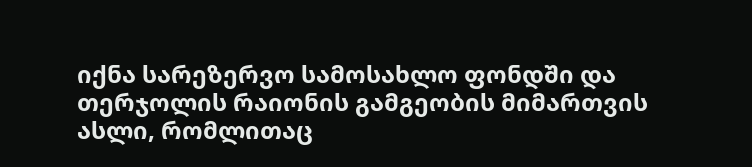იქნა სარეზერვო სამოსახლო ფონდში და თერჯოლის რაიონის გამგეობის მიმართვის ასლი, რომლითაც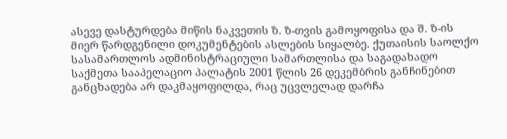ასევე დასტურდება მიწის ნაკვეთის ზ. ზ-თვის გამოყოფისა და შ. ზ-ის მიერ წარდგენილი დოკუმენტების ასლების სიყალბე. ქუთაისის საოლქო სასამართლოს ადმინისტრაციული სამართლისა და საგადახადო საქმეთა სააპელაციო პალატის 2001 წლის 26 დეკემბრის განჩინებით განცხადება არ დაკმაყოფილდა, რაც უცვლელად დარჩა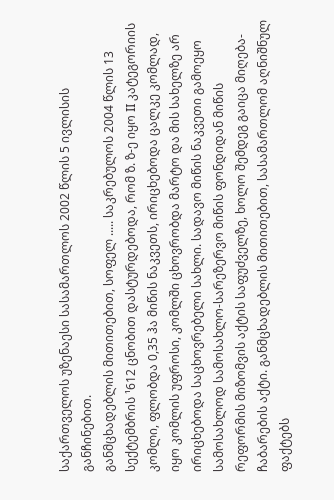საქართველოს უზენაესი სასამართლოს 2002 წლის 5 ივლისის განჩინებით.
განმცხადებლის მითითებით, სოფელ ..... საკრებულოს 2004 წლის 13 სექტემბრის ¹612 ცნობით დასტურდებოდა, რომ ზ. ზ-ე იყო II კატეგორიის კომლი, ფლობდა 0,35 ჰა მიწის ნაკვეთს, ირიცხებოდა ცალკე კომლად, იყო კომლის უფროსი, კომლში ცხოვრობდა მარტო და მის სახელზე არ ირიცხებოდა საცხოვრებელი სახლი. სადავო მიწის ნაკვეთი გამოეყო სამოსახლოდ სამოსახლო-სარეზერვო მიწის ფონდიდან მიწის რეფორმის მიზომვის აქტის საფუძველზე, ხოლო შემდეგ გაიცა მიღება-ჩაბარების აქტი. განმცხადებლის მითითებით, სასამართლომ აღნიშნულ ფაქტებს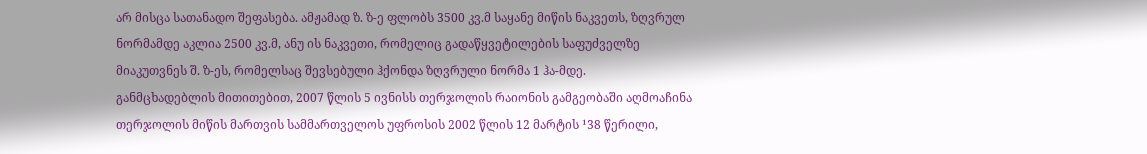არ მისცა სათანადო შეფასება. ამჟამად ზ. ზ-ე ფლობს 3500 კვ.მ საყანე მიწის ნაკვეთს, ზღვრულ ნორმამდე აკლია 2500 კვ.მ, ანუ ის ნაკვეთი, რომელიც გადაწყვეტილების საფუძველზე მიაკუთვნეს შ. ზ-ეს, რომელსაც შევსებული ჰქონდა ზღვრული ნორმა 1 ჰა-მდე.
განმცხადებლის მითითებით, 2007 წლის 5 ივნისს თერჯოლის რაიონის გამგეობაში აღმოაჩინა თერჯოლის მიწის მართვის სამმართველოს უფროსის 2002 წლის 12 მარტის ¹38 წერილი,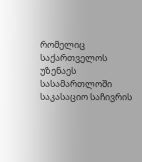რომელიც საქართველოს უზენაეს სასამართლოში საკასაციო საჩივრის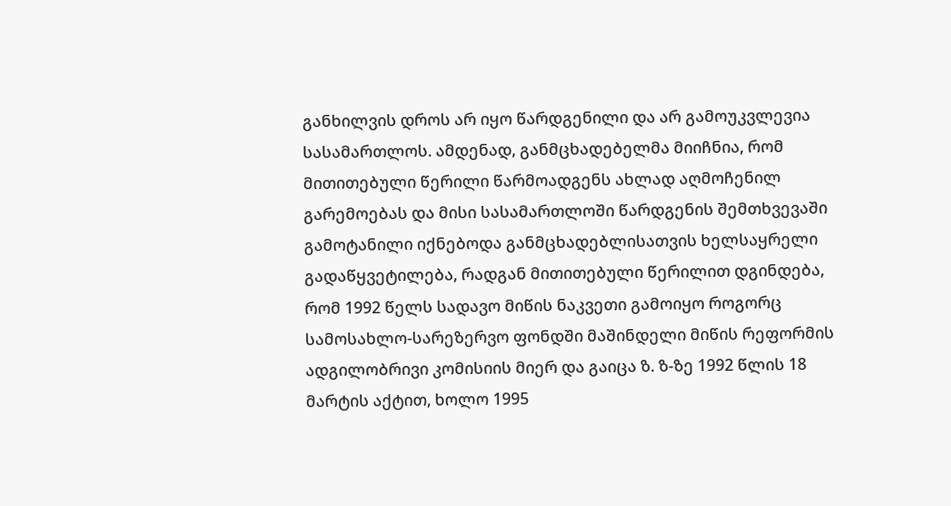განხილვის დროს არ იყო წარდგენილი და არ გამოუკვლევია სასამართლოს. ამდენად, განმცხადებელმა მიიჩნია, რომ მითითებული წერილი წარმოადგენს ახლად აღმოჩენილ გარემოებას და მისი სასამართლოში წარდგენის შემთხვევაში გამოტანილი იქნებოდა განმცხადებლისათვის ხელსაყრელი გადაწყვეტილება, რადგან მითითებული წერილით დგინდება, რომ 1992 წელს სადავო მიწის ნაკვეთი გამოიყო როგორც სამოსახლო-სარეზერვო ფონდში მაშინდელი მიწის რეფორმის ადგილობრივი კომისიის მიერ და გაიცა ზ. ზ-ზე 1992 წლის 18 მარტის აქტით, ხოლო 1995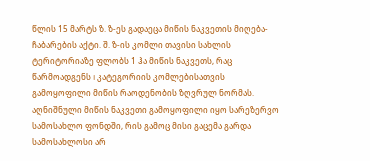წლის 15 მარტს ზ. ზ-ეს გადაეცა მიწის ნაკვეთის მიღება-ჩაბარების აქტი. შ. ზ-ის კომლი თავისი სახლის ტერიტორიაზე ფლობს 1 ჰა მიწის ნაკვეთს, რაც წარმოადგენს I კატეგორიის კომლებისათვის გამოყოფილი მიწის რაოდენობის ზღვრულ ნორმას. აღნიშნული მიწის ნაკვეთი გამოყოფილი იყო სარეზერვო სამოსახლო ფონდში, რის გამოც მისი გაცემა გარდა სამოსახლოსი არ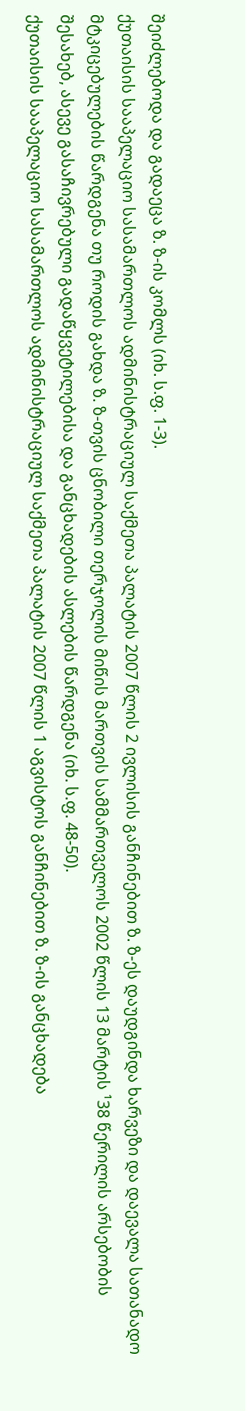შეიძლებოდა და გადაეცა ზ. ზ-ის კომლს (იხ. ს.ფ. 1-3).
ქუთაისის სააპელაციო სასამართლოს ადმინისტრაციულ საქმეთა პალატის 2007 წლის 2 ივლისის განჩინებით ზ. ზ-ეს დაუდგინდა ხარვეზი და დაევალა სათანადო მტკიცებულების წარდგენა თუ როდის გახდა ზ. ზ-თვის ცნობილი თერჯოლის მიწის მართვის სამმართველოს 2002 წლის 13 მარტის ¹38 წერილის არსებობის შესახებ, ასევე გასაჩივრებული გადაწყვეტილებისა და განცხადების ასლების წარდგენა (იხ. ს.ფ. 48-50).
ქუთაისის სააპელაციო სასამართლოს ადმინისტრაციულ საქმეთა პალატის 2007 წლის 1 აგვისტოს განჩინებით ზ. ზ-ის განცხადება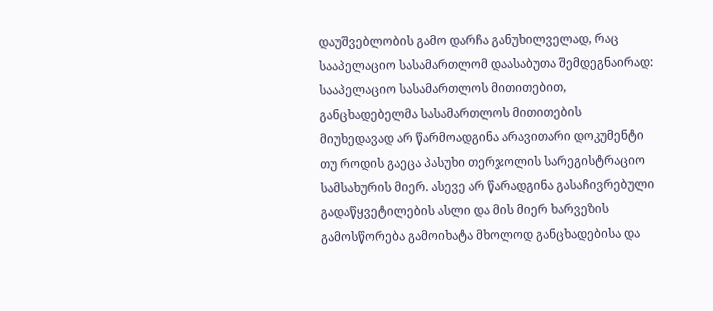დაუშვებლობის გამო დარჩა განუხილველად, რაც სააპელაციო სასამართლომ დაასაბუთა შემდეგნაირად:
სააპელაციო სასამართლოს მითითებით, განცხადებელმა სასამართლოს მითითების მიუხედავად არ წარმოადგინა არავითარი დოკუმენტი თუ როდის გაეცა პასუხი თერჯოლის სარეგისტრაციო სამსახურის მიერ. ასევე არ წარადგინა გასაჩივრებული გადაწყვეტილების ასლი და მის მიერ ხარვეზის გამოსწორება გამოიხატა მხოლოდ განცხადებისა და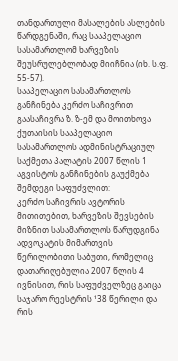თანდართული მასალების ასლების წარდგენაში, რაც სააპელაციო სასამართლომ ხარვეზის შეუსრულებლობად მიიჩნია (იხ. ს.ფ. 55-57).
სააპელაციო სასამართლოს განჩინება კერძო საჩივრით გაასაჩივრა ზ. ზ-ემ და მოითხოვა ქუთაისის სააპელაციო სასამართლოს ადმინისტრაციულ საქმეთა პალატის 2007 წლის 1 აგვისტოს განჩინების გაუქმება შემდეგი საფუძვლით:
კერძო საჩივრის ავტორის მითითებით, ხარვეზის შევსების მიზნით სასამართლოს წარუდგინა ადვოკატის მიმართვის წერილობითი საბუთი, რომელიც დათარიღებულია 2007 წლის 4 ივნისით, რის საფუძველზეც გაიცა საჯარო რეესტრის ¹38 წერილი და რის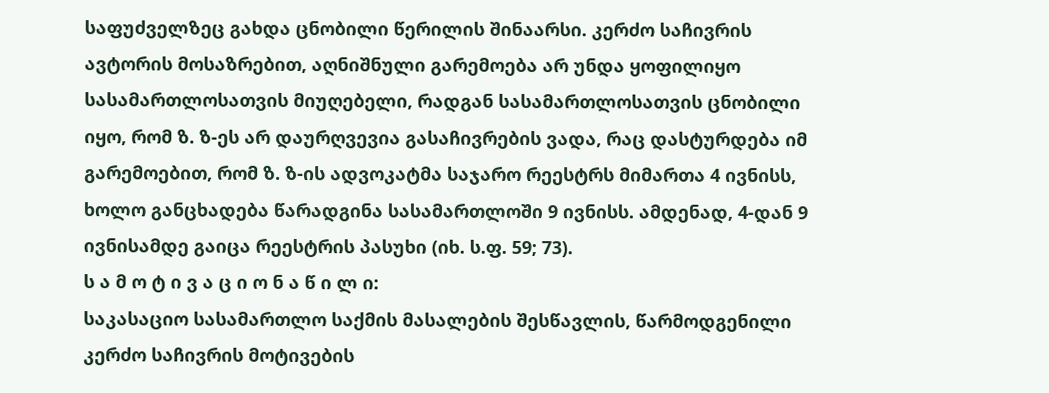საფუძველზეც გახდა ცნობილი წერილის შინაარსი. კერძო საჩივრის ავტორის მოსაზრებით, აღნიშნული გარემოება არ უნდა ყოფილიყო სასამართლოსათვის მიუღებელი, რადგან სასამართლოსათვის ცნობილი იყო, რომ ზ. ზ-ეს არ დაურღვევია გასაჩივრების ვადა, რაც დასტურდება იმ გარემოებით, რომ ზ. ზ-ის ადვოკატმა საჯარო რეესტრს მიმართა 4 ივნისს, ხოლო განცხადება წარადგინა სასამართლოში 9 ივნისს. ამდენად, 4-დან 9 ივნისამდე გაიცა რეესტრის პასუხი (იხ. ს.ფ. 59; 73).
ს ა მ ო ტ ი ვ ა ც ი ო ნ ა წ ი ლ ი:
საკასაციო სასამართლო საქმის მასალების შესწავლის, წარმოდგენილი კერძო საჩივრის მოტივების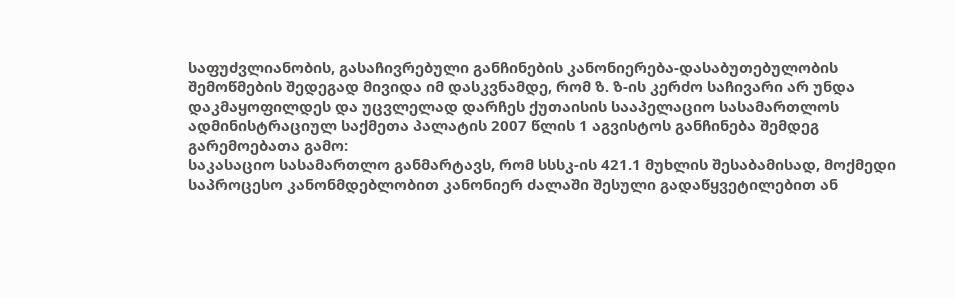საფუძვლიანობის, გასაჩივრებული განჩინების კანონიერება-დასაბუთებულობის შემოწმების შედეგად მივიდა იმ დასკვნამდე, რომ ზ. ზ-ის კერძო საჩივარი არ უნდა დაკმაყოფილდეს და უცვლელად დარჩეს ქუთაისის სააპელაციო სასამართლოს ადმინისტრაციულ საქმეთა პალატის 2007 წლის 1 აგვისტოს განჩინება შემდეგ გარემოებათა გამო:
საკასაციო სასამართლო განმარტავს, რომ სსსკ-ის 421.1 მუხლის შესაბამისად, მოქმედი საპროცესო კანონმდებლობით კანონიერ ძალაში შესული გადაწყვეტილებით ან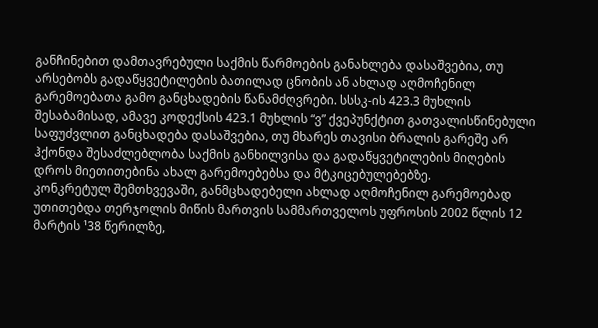განჩინებით დამთავრებული საქმის წარმოების განახლება დასაშვებია, თუ არსებობს გადაწყვეტილების ბათილად ცნობის ან ახლად აღმოჩენილ გარემოებათა გამო განცხადების წანამძღვრები. სსსკ-ის 423.3 მუხლის შესაბამისად, ამავე კოდექსის 423.1 მუხლის “ვ” ქვეპუნქტით გათვალისწინებული საფუძვლით განცხადება დასაშვებია, თუ მხარეს თავისი ბრალის გარეშე არ ჰქონდა შესაძლებლობა საქმის განხილვისა და გადაწყვეტილების მიღების დროს მიეთითებინა ახალ გარემოებებსა და მტკიცებულებებზე.
კონკრეტულ შემთხვევაში, განმცხადებელი ახლად აღმოჩენილ გარემოებად უთითებდა თერჯოლის მიწის მართვის სამმართველოს უფროსის 2002 წლის 12 მარტის ¹38 წერილზე,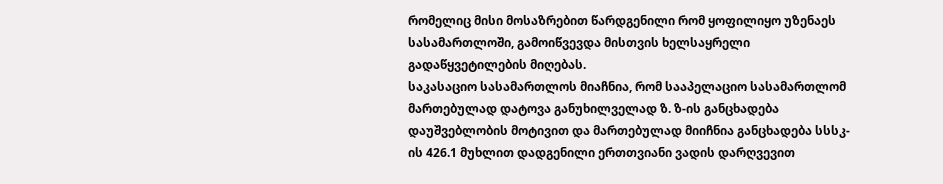რომელიც მისი მოსაზრებით წარდგენილი რომ ყოფილიყო უზენაეს სასამართლოში, გამოიწვევდა მისთვის ხელსაყრელი გადაწყვეტილების მიღებას.
საკასაციო სასამართლოს მიაჩნია, რომ სააპელაციო სასამართლომ მართებულად დატოვა განუხილველად ზ. ზ-ის განცხადება დაუშვებლობის მოტივით და მართებულად მიიჩნია განცხადება სსსკ-ის 426.1 მუხლით დადგენილი ერთთვიანი ვადის დარღვევით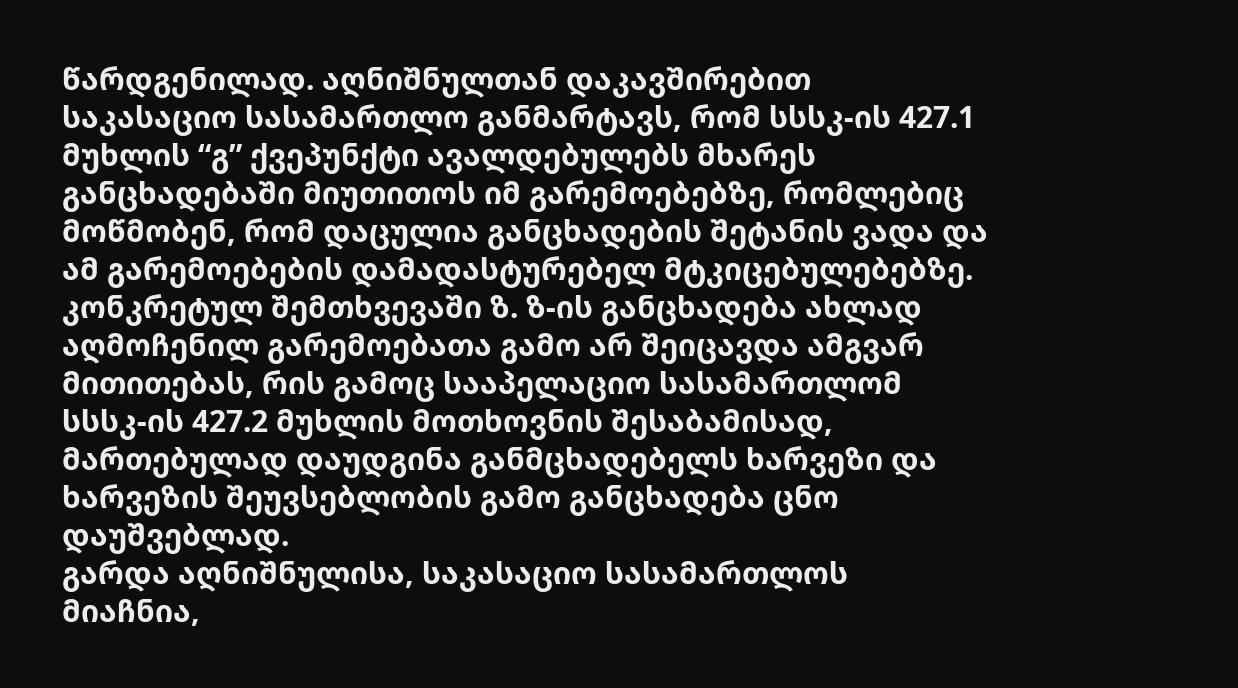წარდგენილად. აღნიშნულთან დაკავშირებით საკასაციო სასამართლო განმარტავს, რომ სსსკ-ის 427.1 მუხლის “გ” ქვეპუნქტი ავალდებულებს მხარეს განცხადებაში მიუთითოს იმ გარემოებებზე, რომლებიც მოწმობენ, რომ დაცულია განცხადების შეტანის ვადა და ამ გარემოებების დამადასტურებელ მტკიცებულებებზე. კონკრეტულ შემთხვევაში ზ. ზ-ის განცხადება ახლად აღმოჩენილ გარემოებათა გამო არ შეიცავდა ამგვარ მითითებას, რის გამოც სააპელაციო სასამართლომ სსსკ-ის 427.2 მუხლის მოთხოვნის შესაბამისად, მართებულად დაუდგინა განმცხადებელს ხარვეზი და ხარვეზის შეუვსებლობის გამო განცხადება ცნო დაუშვებლად.
გარდა აღნიშნულისა, საკასაციო სასამართლოს მიაჩნია,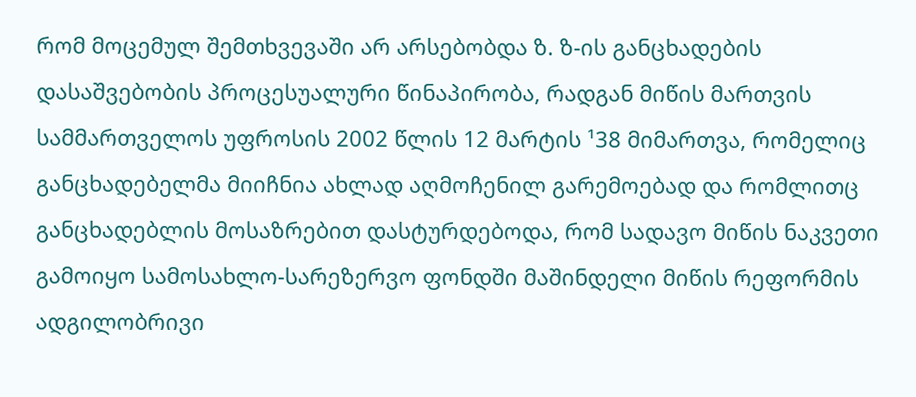რომ მოცემულ შემთხვევაში არ არსებობდა ზ. ზ-ის განცხადების დასაშვებობის პროცესუალური წინაპირობა, რადგან მიწის მართვის სამმართველოს უფროსის 2002 წლის 12 მარტის ¹38 მიმართვა, რომელიც განცხადებელმა მიიჩნია ახლად აღმოჩენილ გარემოებად და რომლითც განცხადებლის მოსაზრებით დასტურდებოდა, რომ სადავო მიწის ნაკვეთი გამოიყო სამოსახლო-სარეზერვო ფონდში მაშინდელი მიწის რეფორმის ადგილობრივი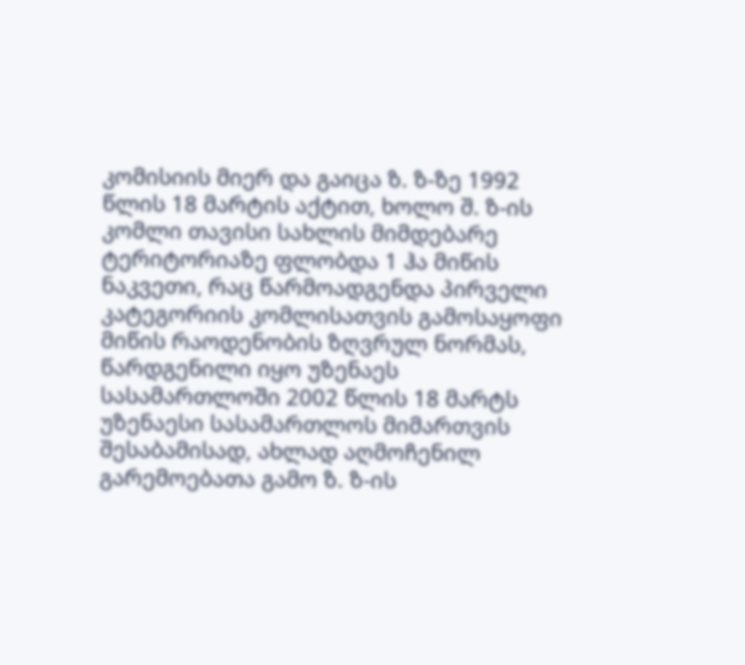კომისიის მიერ და გაიცა ზ. ზ-ზე 1992 წლის 18 მარტის აქტით, ხოლო შ. ზ-ის კომლი თავისი სახლის მიმდებარე ტერიტორიაზე ფლობდა 1 ჰა მიწის ნაკვეთი, რაც წარმოადგენდა პირველი კატეგორიის კომლისათვის გამოსაყოფი მიწის რაოდენობის ზღვრულ ნორმას, წარდგენილი იყო უზენაეს სასამართლოში 2002 წლის 18 მარტს უზენაესი სასამართლოს მიმართვის შესაბამისად, ახლად აღმოჩენილ გარემოებათა გამო ზ. ზ-ის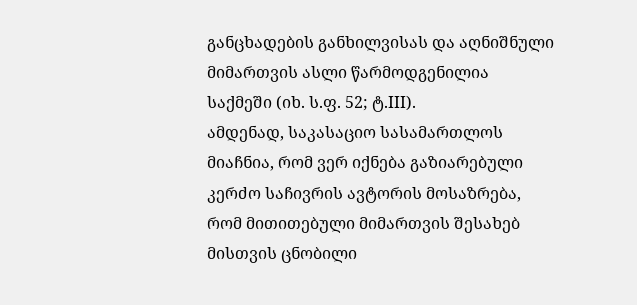განცხადების განხილვისას და აღნიშნული მიმართვის ასლი წარმოდგენილია საქმეში (იხ. ს.ფ. 52; ტ.III).
ამდენად, საკასაციო სასამართლოს მიაჩნია, რომ ვერ იქნება გაზიარებული კერძო საჩივრის ავტორის მოსაზრება, რომ მითითებული მიმართვის შესახებ მისთვის ცნობილი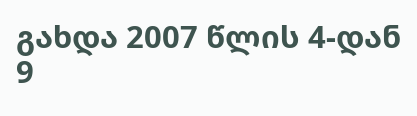გახდა 2007 წლის 4-დან 9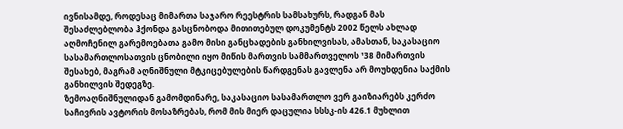ივნისამდე, როდესაც მიმართა საჯარო რეესტრის სამსახურს, რადგან მას შესაძლებლობა ჰქონდა გასცნობოდა მითითებულ დოკუმენტს 2002 წელს ახლად აღმოჩენილ გარემოებათა გამო მისი განცხადების განხილვისას, ამასთან, საკასაციო სასამართლოსათვის ცნობილი იყო მიწის მართვის სამმართველოს ¹38 მიმართვის შესახებ, მაგრამ აღნიშნული მტკიცებულების წარდგენას გავლენა არ მოუხდენია საქმის განხილვის შედეგზე.
ზემოაღნიშნულიდან გამომდინარე, საკასაციო სასამართლო ვერ გაიზიარებს კერძო საჩივრის ავტორის მოსაზრებას, რომ მის მიერ დაცულია სსსკ-ის 426.1 მუხლით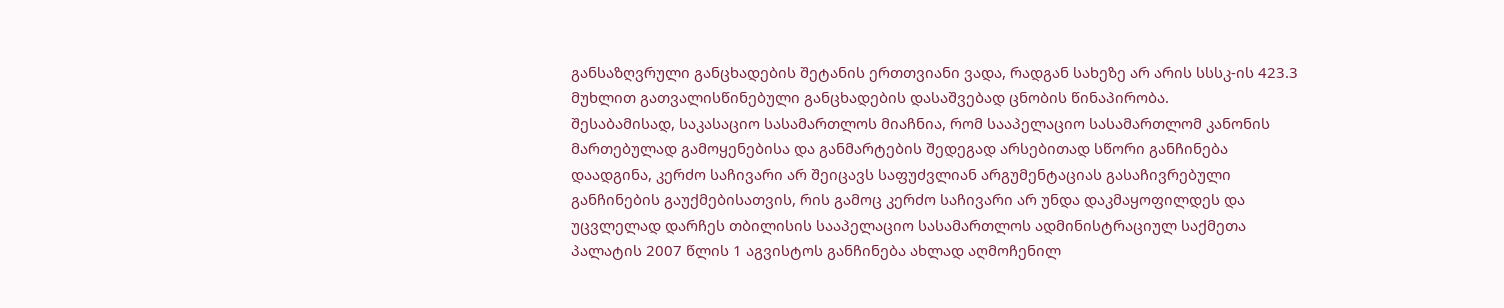განსაზღვრული განცხადების შეტანის ერთთვიანი ვადა, რადგან სახეზე არ არის სსსკ-ის 423.3 მუხლით გათვალისწინებული განცხადების დასაშვებად ცნობის წინაპირობა.
შესაბამისად, საკასაციო სასამართლოს მიაჩნია, რომ სააპელაციო სასამართლომ კანონის მართებულად გამოყენებისა და განმარტების შედეგად არსებითად სწორი განჩინება დაადგინა, კერძო საჩივარი არ შეიცავს საფუძვლიან არგუმენტაციას გასაჩივრებული განჩინების გაუქმებისათვის, რის გამოც კერძო საჩივარი არ უნდა დაკმაყოფილდეს და უცვლელად დარჩეს თბილისის სააპელაციო სასამართლოს ადმინისტრაციულ საქმეთა პალატის 2007 წლის 1 აგვისტოს განჩინება ახლად აღმოჩენილ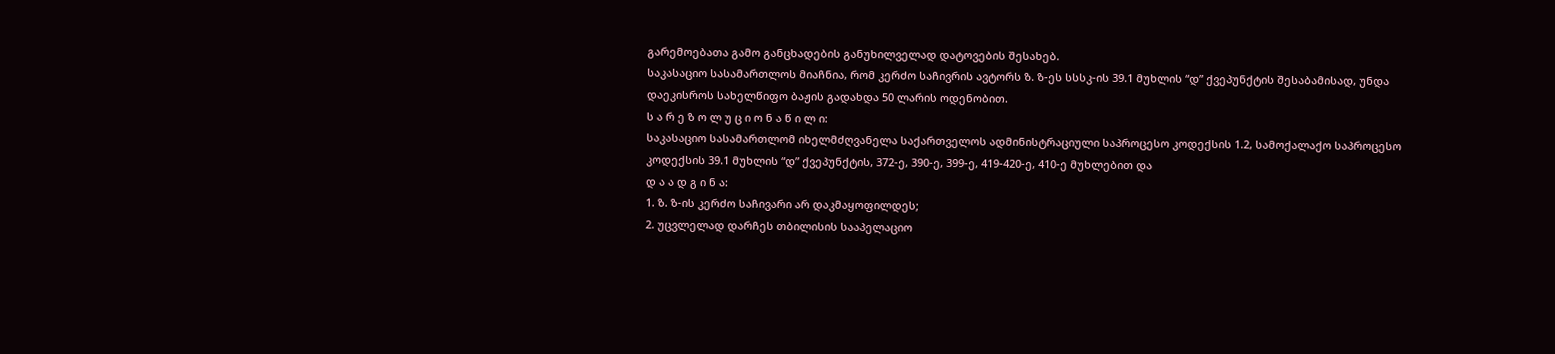გარემოებათა გამო განცხადების განუხილველად დატოვების შესახებ.
საკასაციო სასამართლოს მიაჩნია, რომ კერძო საჩივრის ავტორს ზ. ზ-ეს სსსკ-ის 39.1 მუხლის “დ” ქვეპუნქტის შესაბამისად, უნდა დაეკისროს სახელწიფო ბაჟის გადახდა 50 ლარის ოდენობით.
ს ა რ ე ზ ო ლ უ ც ი ო ნ ა წ ი ლ ი:
საკასაციო სასამართლომ იხელმძღვანელა საქართველოს ადმინისტრაციული საპროცესო კოდექსის 1.2, სამოქალაქო საპროცესო კოდექსის 39.1 მუხლის “დ” ქვეპუნქტის, 372-ე, 390-ე, 399-ე, 419-420-ე, 410-ე მუხლებით და
დ ა ა დ გ ი ნ ა:
1. ზ. ზ-ის კერძო საჩივარი არ დაკმაყოფილდეს;
2. უცვლელად დარჩეს თბილისის სააპელაციო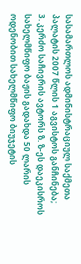სასამართლოს ადმინისტრაციულ საქმეთა პალატის 2007 წლის 1 აგვისტოს განჩინება;
3. კერძო საჩივრის ავტორს ზ. ზ-ეს დაეკისროს სახელმწიფო ბაჟის გადახდა 50 ლარის ოდენობით სახელმწიფო ბიუჯეტის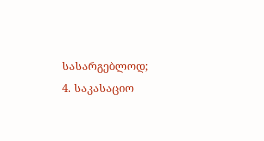სასარგებლოდ;
4. საკასაციო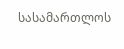სასამართლოს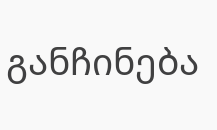განჩინება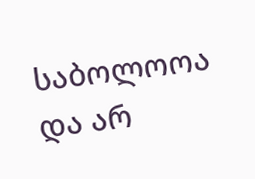საბოლოოა და არ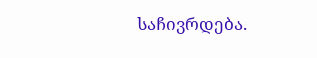საჩივრდება.